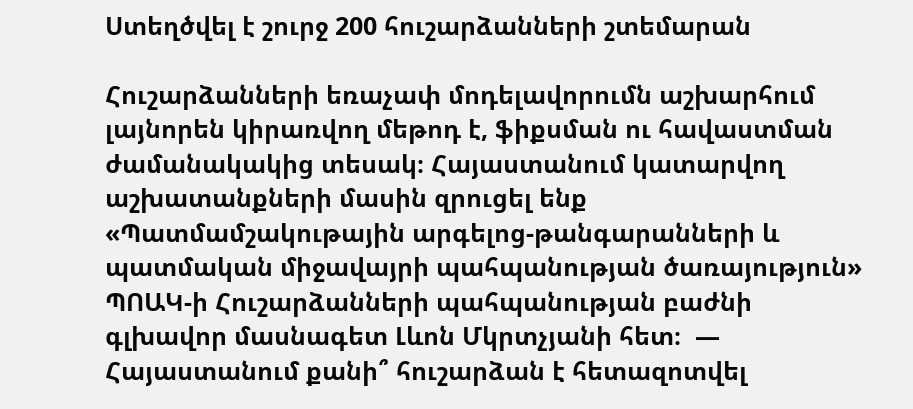Ստեղծվել է շուրջ 200 հուշարձանների շտեմարան

Հուշարձանների եռաչափ մոդելավորումն աշխարհում լայնորեն կիրառվող մեթոդ է, ֆիքսման ու հավաստման ժամանակակից տեսակ։ Հայաստանում կատարվող աշխատանքների մասին զրուցել ենք «Պատմամշակութային արգելոց-թանգարանների և պատմական միջավայրի պահպանության ծառայություն» ՊՈԱԿ-ի Հուշարձանների պահպանության բաժնի գլխավոր մասնագետ Լևոն Մկրտչյանի հետ։  — Հայաստանում քանի՞ հուշարձան է հետազոտվել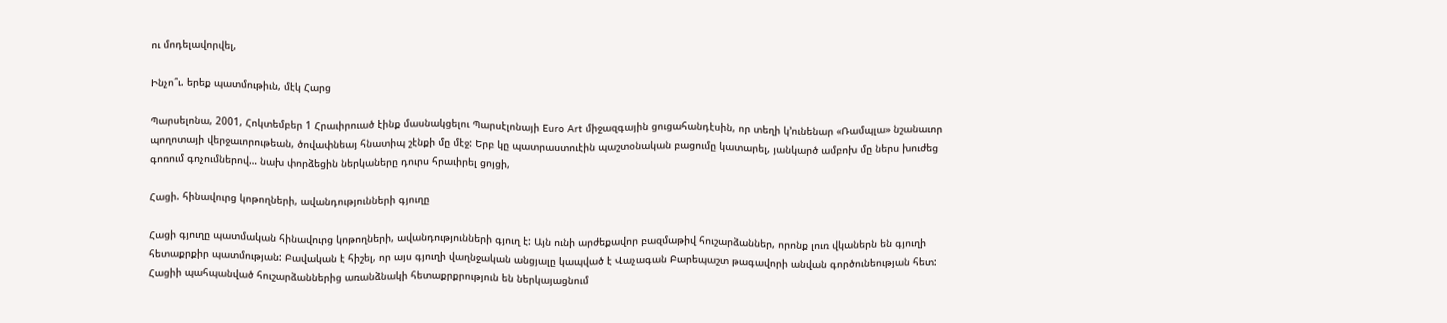ու մոդելավորվել,

Ինչո՞ւ. երեք պատմութիւն, մէկ Հարց

Պարսելոնա, 2001, Հոկտեմբեր 1 Հրաւիրուած էինք մասնակցելու Պարսէլոնայի Euro Art միջազգային ցուցահանդէսին, որ տեղի կ’ունենար «Ռամպլա» նշանաւոր պողոտայի վերջաւորութեան, ծովափնեայ հնատիպ շէնքի մը մէջ: Երբ կը պատրաստուէին պաշտօնական բացումը կատարել, յանկարծ ամբոխ մը ներս խուժեց գոռում գոչումներով… նախ փորձեցին ներկաները դուրս հրաւիրել ցոյցի,

Հացի. հինավուրց կոթողների, ավանդությունների գյուղը

Հացի գյուղը պատմական հինավուրց կոթողների, ավանդությունների գյուղ է: Այն ունի արժեքավոր բազմաթիվ հուշարձաններ, որոնք լուռ վկաներն են գյուղի հետաքրքիր պատմության: Բավական է հիշել, որ այս գյուղի վաղնջական անցյալը կապված է Վաչագան Բարեպաշտ թագավորի անվան գործունեության հետ: Հացիի պահպանված հուշարձաններից առանձնակի հետաքրքրություն են ներկայացնում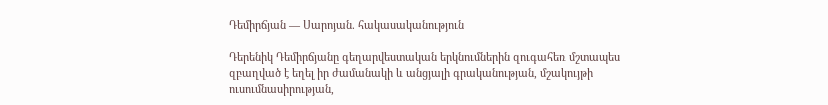Դեմիրճյան — Սարոյան. հակասականություն

Դերենիկ Դեմիրճյանը գեղարվեստական երկնումներին զուգահեռ մշտապես զբաղված է եղել իր ժամանակի և անցյալի գրականության, մշակույթի ուսումնասիրության,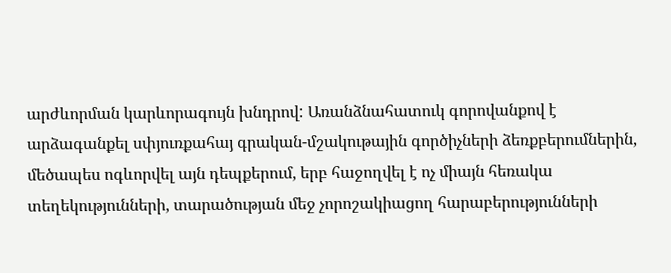արժևորման կարևորագույն խնդրով: Առանձնահատուկ գորովանքով է արձագանքել սփյուռքահայ գրական-մշակութային գործիչների ձեռքբերումներին, մեծապես ոգևորվել այն դեպքերում, երբ հաջողվել է ոչ միայն հեռակա տեղեկությունների, տարածության մեջ չորոշակիացող հարաբերությունների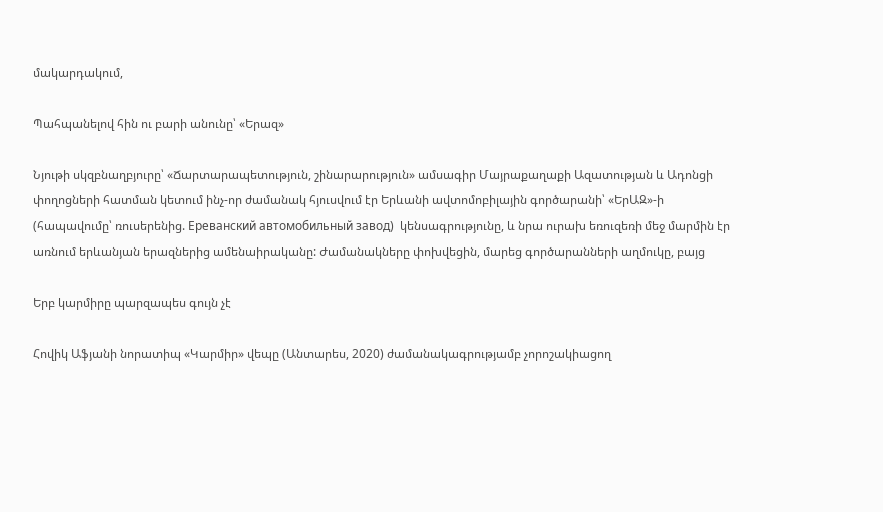մակարդակում,

Պահպանելով հին ու բարի անունը՝ «Երազ»

Նյութի սկզբնաղբյուրը՝ «Ճարտարապետություն, շինարարություն» ամսագիր Մայրաքաղաքի Ազատության և Ադոնցի փողոցների հատման կետում ինչ-որ ժամանակ հյուսվում էր Երևանի ավտոմոբիլային գործարանի՝ «ԵրԱԶ»-ի (հապավումը՝ ռուսերենից. Ереванский автомобильный завод)  կենսագրությունը, և նրա ուրախ եռուզեռի մեջ մարմին էր առնում երևանյան երազներից ամենաիրականը: Ժամանակները փոխվեցին, մարեց գործարանների աղմուկը, բայց

Երբ կարմիրը պարզապես գույն չէ

Հովիկ Աֆյանի նորատիպ «Կարմիր» վեպը (Անտարես, 2020) ժամանակագրությամբ չորոշակիացող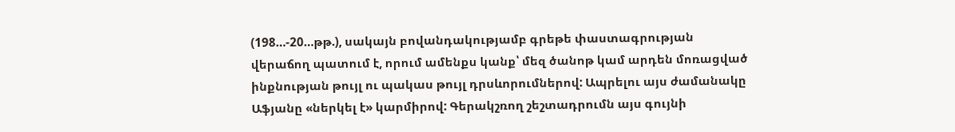(198…-20…թթ.), սակայն բովանդակությամբ գրեթե փաստագրության վերաճող պատում է, որում ամենքս կանք՝ մեզ ծանոթ կամ արդեն մոռացված ինքնության թույլ ու պակաս թույլ դրսևորումներով: Ապրելու այս ժամանակը Աֆյանը «ներկել է» կարմիրով: Գերակշռող շեշտադրումն այս գույնի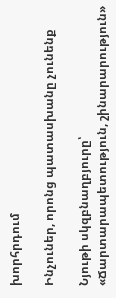խորհրդում

Ինչուներ, որոնց պատասխանը չունենք

Նյութի սկզբնաղբյուրը՝ «Ճարտարապետություն, շինարարություն»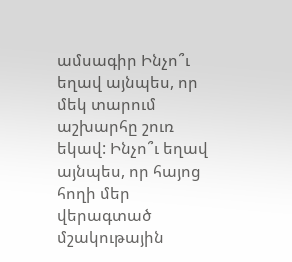ամսագիր Ինչո՞ւ եղավ այնպես, որ մեկ տարում աշխարհը շուռ եկավ: Ինչո՞ւ եղավ այնպես, որ հայոց հողի մեր վերագտած մշակութային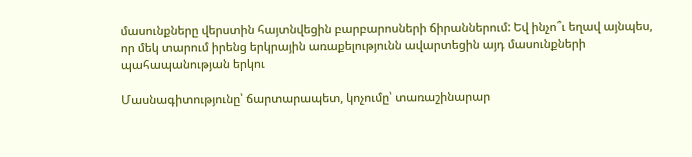մասունքները վերստին հայտնվեցին բարբարոսների ճիրաններում: Եվ ինչո՞ւ եղավ այնպես, որ մեկ տարում իրենց երկրային առաքելությունն ավարտեցին այդ մասունքների պահապանության երկու

Մասնագիտությունը՝ ճարտարապետ, կոչումը՝ տառաշինարար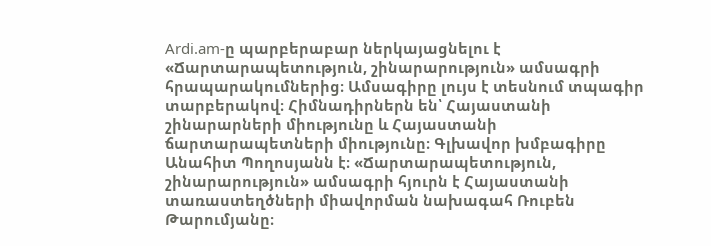Ardi.am-ը պարբերաբար ներկայացնելու է «Ճարտարապետություն, շինարարություն» ամսագրի հրապարակումներից։ Ամսագիրը լույս է տեսնում տպագիր տարբերակով։ Հիմնադիրներն են՝ Հայաստանի շինարարների միությունը և Հայաստանի ճարտարապետների միությունը։ Գլխավոր խմբագիրը Անահիտ Պողոսյանն է։ «Ճարտարապետություն, շինարարություն» ամսագրի հյուրն է Հայաստանի տառաստեղծների միավորման նախագահ Ռուբեն  Թարումյանը։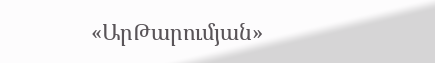«ԱրԹարումյան»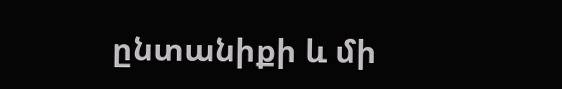ընտանիքի և մի